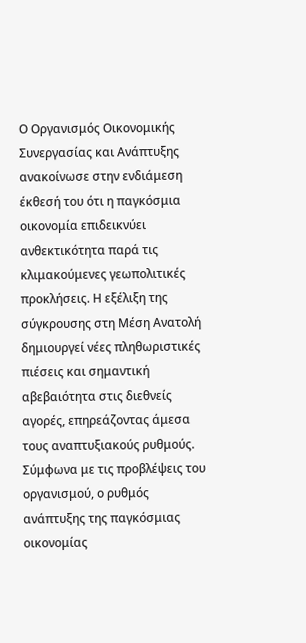Ο Οργανισμός Οικονομικής Συνεργασίας και Ανάπτυξης ανακοίνωσε στην ενδιάμεση έκθεσή του ότι η παγκόσμια οικονομία επιδεικνύει ανθεκτικότητα παρά τις κλιμακούμενες γεωπολιτικές προκλήσεις. Η εξέλιξη της σύγκρουσης στη Μέση Ανατολή δημιουργεί νέες πληθωριστικές πιέσεις και σημαντική αβεβαιότητα στις διεθνείς αγορές, επηρεάζοντας άμεσα τους αναπτυξιακούς ρυθμούς. Σύμφωνα με τις προβλέψεις του οργανισμού, ο ρυθμός ανάπτυξης της παγκόσμιας οικονομίας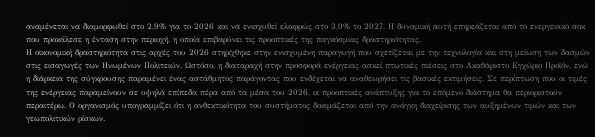αναμένεται να διαμορφωθεί στο 2,9% για το 2026 και να ενισχυθεί ελαφρώς στο 3,0% το 2027. Η δυναμική αυτή επηρεάζεται από το ενεργειακό σοκ που προκάλεσε η ένταση στην περιοχή, η οποία επιβαρύνει τις προοπτικές της παγκόσμιας δραστηριότητας.
Η οικονομική δραστηριότητα στις αρχές του 2026 στηρίχθηκε στην ενισχυμένη παραγωγή που σχετίζεται με την τεχνολογία και στη μείωση των δασμών στις εισαγωγές των Ηνωμένων Πολιτειών. Ωστόσο, η διαταραχή στην προσφορά ενέργειας ασκεί πτωτικές πιέσεις στο Ακαθάριστο Εγχώριο Προϊόν, ενώ η διάρκεια της σύγκρουσης παραμένει ένας αστάθμητος παράγοντας που ενδέχεται να αναθεωρήσει τις βασικές εκτιμήσεις. Σε περίπτωση που οι τιμές της ενέργειας παραμείνουν σε υψηλά επίπεδα πέρα από τα μέσα του 2026, οι προοπτικές ανάπτυξης για το επόμενο διάστημα θα περιοριστούν περαιτέρω. Ο οργανισμός υπογραμμίζει ότι η ανθεκτικότητα του συστήματος δοκιμάζεται από την ανάγκη διαχείρισης των αυξημένων τιμών και των γεωπολιτικών ρίσκων.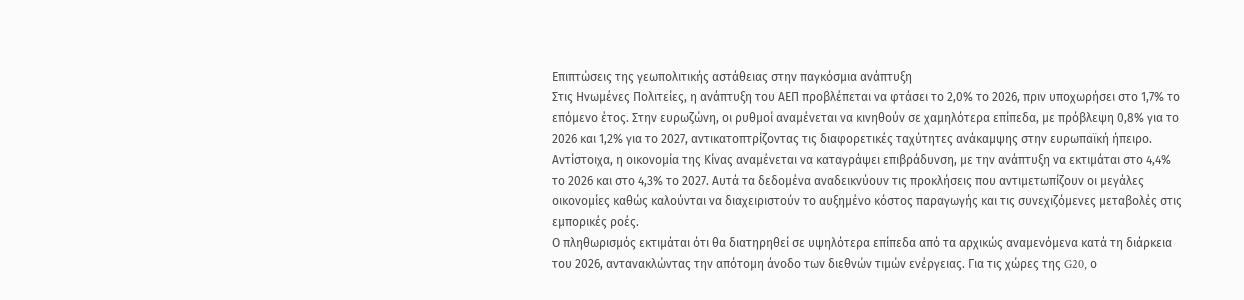Επιπτώσεις της γεωπολιτικής αστάθειας στην παγκόσμια ανάπτυξη
Στις Ηνωμένες Πολιτείες, η ανάπτυξη του ΑΕΠ προβλέπεται να φτάσει το 2,0% το 2026, πριν υποχωρήσει στο 1,7% το επόμενο έτος. Στην ευρωζώνη, οι ρυθμοί αναμένεται να κινηθούν σε χαμηλότερα επίπεδα, με πρόβλεψη 0,8% για το 2026 και 1,2% για το 2027, αντικατοπτρίζοντας τις διαφορετικές ταχύτητες ανάκαμψης στην ευρωπαϊκή ήπειρο. Αντίστοιχα, η οικονομία της Κίνας αναμένεται να καταγράψει επιβράδυνση, με την ανάπτυξη να εκτιμάται στο 4,4% το 2026 και στο 4,3% το 2027. Αυτά τα δεδομένα αναδεικνύουν τις προκλήσεις που αντιμετωπίζουν οι μεγάλες οικονομίες καθώς καλούνται να διαχειριστούν το αυξημένο κόστος παραγωγής και τις συνεχιζόμενες μεταβολές στις εμπορικές ροές.
Ο πληθωρισμός εκτιμάται ότι θα διατηρηθεί σε υψηλότερα επίπεδα από τα αρχικώς αναμενόμενα κατά τη διάρκεια του 2026, αντανακλώντας την απότομη άνοδο των διεθνών τιμών ενέργειας. Για τις χώρες της G20, ο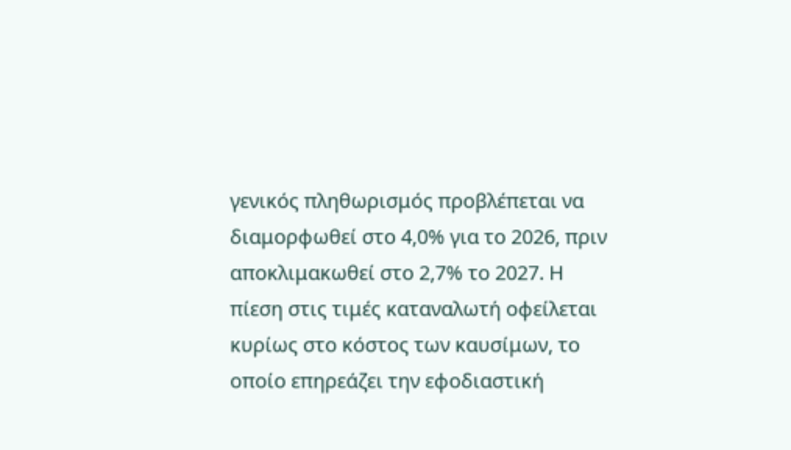γενικός πληθωρισμός προβλέπεται να διαμορφωθεί στο 4,0% για το 2026, πριν αποκλιμακωθεί στο 2,7% το 2027. Η πίεση στις τιμές καταναλωτή οφείλεται κυρίως στο κόστος των καυσίμων, το οποίο επηρεάζει την εφοδιαστική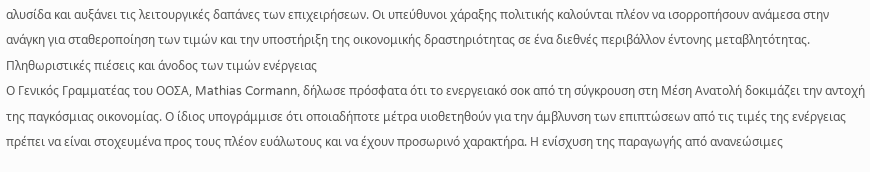αλυσίδα και αυξάνει τις λειτουργικές δαπάνες των επιχειρήσεων. Οι υπεύθυνοι χάραξης πολιτικής καλούνται πλέον να ισορροπήσουν ανάμεσα στην ανάγκη για σταθεροποίηση των τιμών και την υποστήριξη της οικονομικής δραστηριότητας σε ένα διεθνές περιβάλλον έντονης μεταβλητότητας.
Πληθωριστικές πιέσεις και άνοδος των τιμών ενέργειας
Ο Γενικός Γραμματέας του ΟΟΣΑ, Mathias Cormann, δήλωσε πρόσφατα ότι το ενεργειακό σοκ από τη σύγκρουση στη Μέση Ανατολή δοκιμάζει την αντοχή της παγκόσμιας οικονομίας. Ο ίδιος υπογράμμισε ότι οποιαδήποτε μέτρα υιοθετηθούν για την άμβλυνση των επιπτώσεων από τις τιμές της ενέργειας πρέπει να είναι στοχευμένα προς τους πλέον ευάλωτους και να έχουν προσωρινό χαρακτήρα. Η ενίσχυση της παραγωγής από ανανεώσιμες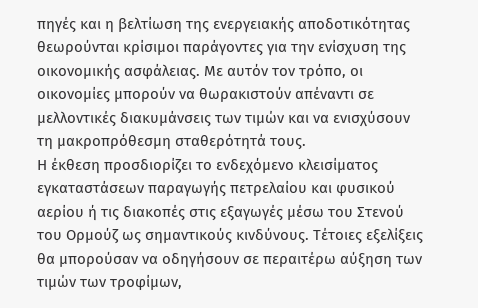πηγές και η βελτίωση της ενεργειακής αποδοτικότητας θεωρούνται κρίσιμοι παράγοντες για την ενίσχυση της οικονομικής ασφάλειας. Με αυτόν τον τρόπο, οι οικονομίες μπορούν να θωρακιστούν απέναντι σε μελλοντικές διακυμάνσεις των τιμών και να ενισχύσουν τη μακροπρόθεσμη σταθερότητά τους.
Η έκθεση προσδιορίζει το ενδεχόμενο κλεισίματος εγκαταστάσεων παραγωγής πετρελαίου και φυσικού αερίου ή τις διακοπές στις εξαγωγές μέσω του Στενού του Ορμούζ ως σημαντικούς κινδύνους. Τέτοιες εξελίξεις θα μπορούσαν να οδηγήσουν σε περαιτέρω αύξηση των τιμών των τροφίμων,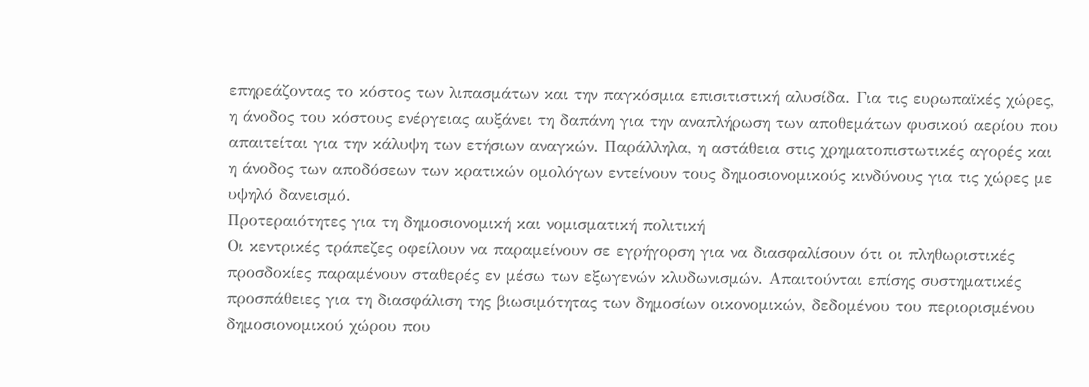επηρεάζοντας το κόστος των λιπασμάτων και την παγκόσμια επισιτιστική αλυσίδα. Για τις ευρωπαϊκές χώρες, η άνοδος του κόστους ενέργειας αυξάνει τη δαπάνη για την αναπλήρωση των αποθεμάτων φυσικού αερίου που απαιτείται για την κάλυψη των ετήσιων αναγκών. Παράλληλα, η αστάθεια στις χρηματοπιστωτικές αγορές και η άνοδος των αποδόσεων των κρατικών ομολόγων εντείνουν τους δημοσιονομικούς κινδύνους για τις χώρες με υψηλό δανεισμό.
Προτεραιότητες για τη δημοσιονομική και νομισματική πολιτική
Οι κεντρικές τράπεζες οφείλουν να παραμείνουν σε εγρήγορση για να διασφαλίσουν ότι οι πληθωριστικές προσδοκίες παραμένουν σταθερές εν μέσω των εξωγενών κλυδωνισμών. Απαιτούνται επίσης συστηματικές προσπάθειες για τη διασφάλιση της βιωσιμότητας των δημοσίων οικονομικών, δεδομένου του περιορισμένου δημοσιονομικού χώρου που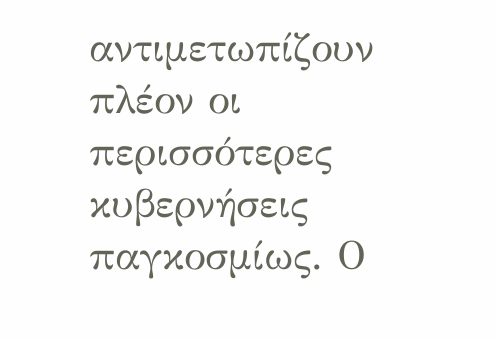αντιμετωπίζουν πλέον οι περισσότερες κυβερνήσεις παγκοσμίως. Ο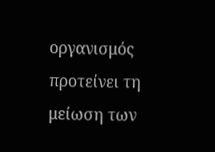οργανισμός προτείνει τη μείωση των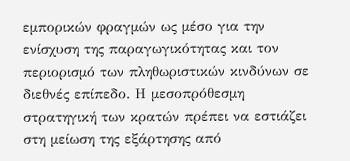εμπορικών φραγμών ως μέσο για την ενίσχυση της παραγωγικότητας και τον περιορισμό των πληθωριστικών κινδύνων σε διεθνές επίπεδο. Η μεσοπρόθεσμη στρατηγική των κρατών πρέπει να εστιάζει στη μείωση της εξάρτησης από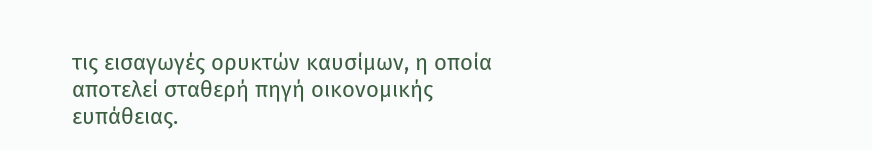τις εισαγωγές ορυκτών καυσίμων, η οποία αποτελεί σταθερή πηγή οικονομικής ευπάθειας.